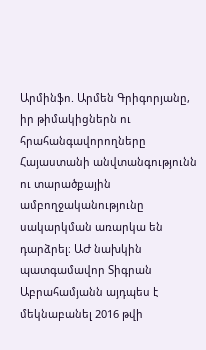Արմինֆո. Արմեն Գրիգորյանը, իր թիմակիցներն ու հրահանգավորողները Հայաստանի անվտանգությունն ու տարածքային ամբողջականությունը սակարկման առարկա են դարձրել։ ԱԺ նախկին պատգամավոր Տիգրան Աբրահամյանն այդպես է մեկնաբանել 2016 թվի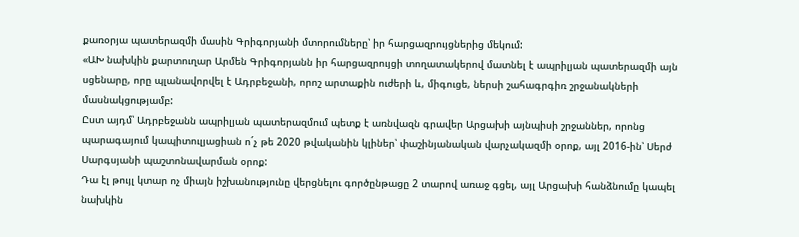քառօրյա պատերազմի մասին Գրիգորյանի մտորումները՝ իր հարցազրույցներից մեկում:
«ԱԽ նախկին քարտուղար Արմեն Գրիգորյանն իր հարցազրույցի տողատակերով մատնել է ապրիլյան պատերազմի այն սցենարը, որը պլանավորվել է Ադրբեջանի, որոշ արտաքին ուժերի և, միգուցե, ներսի շահագրգիռ շրջանակների մասնակցությամբ:
Ըստ այդմ՝ Ադրբեջանն ապրիլյան պատերազմում պետք է առնվազն գրավեր Արցախի այնպիսի շրջաններ, որոնց պարագայում կապիտուլյացիան ո´չ թե 2020 թվականին կլիներ՝ փաշինյանական վարչակազմի օրոք, այլ 2016-ին՝ Սերժ Սարգսյանի պաշտոնավարման օրոք:
Դա էլ թույլ կտար ոչ միայն իշխանությունը վերցնելու գործընթացը 2 տարով առաջ գցել, այլ Արցախի հանձնումը կապել նախկին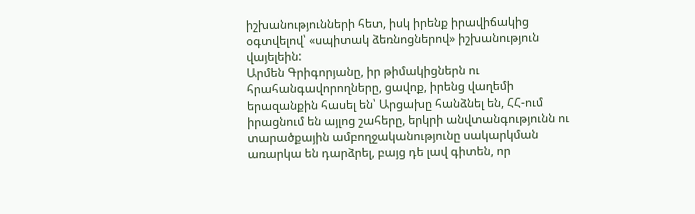իշխանությունների հետ, իսկ իրենք իրավիճակից օգտվելով՝ «սպիտակ ձեռնոցներով» իշխանություն վայելեին:
Արմեն Գրիգորյանը, իր թիմակիցներն ու հրահանգավորողները, ցավոք, իրենց վաղեմի երազանքին հասել են՝ Արցախը հանձնել են, ՀՀ-ում իրացնում են այլոց շահերը, երկրի անվտանգությունն ու տարածքային ամբողջականությունը սակարկման առարկա են դարձրել, բայց դե լավ գիտեն, որ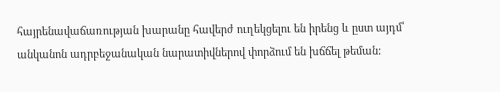հայրենավաճառության խարանը հավերժ ուղեկցելու են իրենց և ըստ այդմ՝ անկանոն ադրբեջանական նարատիվներով փորձում են խճճել թեման: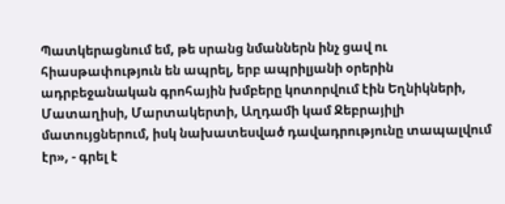Պատկերացնում եմ, թե սրանց նմաններն ինչ ցավ ու հիասթափություն են ապրել, երբ ապրիլյանի օրերին ադրբեջանական գրոհային խմբերը կոտորվում էին Եղնիկների, Մատաղիսի, Մարտակերտի, Աղդամի կամ Ջեբրայիլի մատույցներում, իսկ նախատեսված դավադրությունը տապալվում էր», - գրել է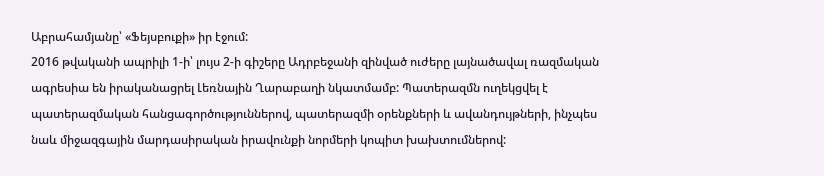Աբրահամյանը՝ «Ֆեյսբուքի» իր էջում:
2016 թվականի ապրիլի 1-ի՝ լույս 2-ի գիշերը Ադրբեջանի զինված ուժերը լայնածավալ ռազմական ագրեսիա են իրականացրել Լեռնային Ղարաբաղի նկատմամբ: Պատերազմն ուղեկցվել է պատերազմական հանցագործություններով, պատերազմի օրենքների և ավանդույթների, ինչպես նաև միջազգային մարդասիրական իրավունքի նորմերի կոպիտ խախտումներով: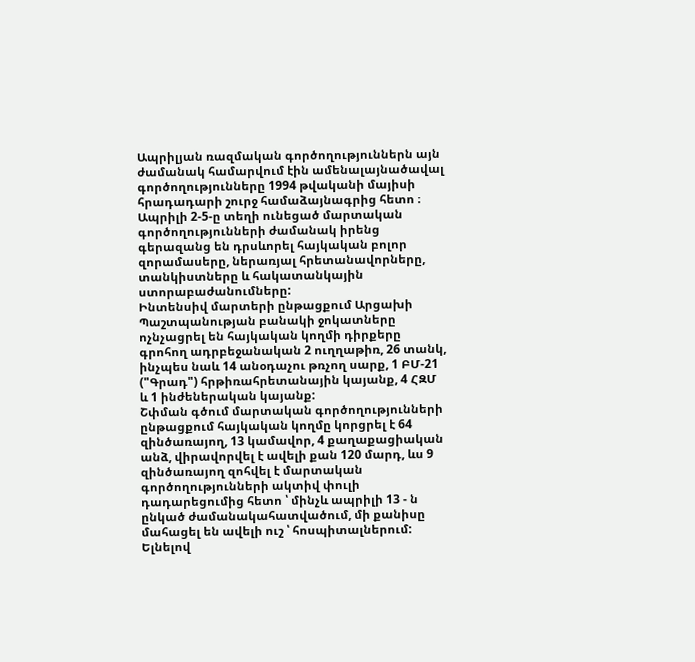Ապրիլյան ռազմական գործողություններն այն ժամանակ համարվում էին ամենալայնածավալ գործողությունները 1994 թվականի մայիսի հրադադարի շուրջ համաձայնագրից հետո ։ Ապրիլի 2-5-ը տեղի ունեցած մարտական գործողությունների ժամանակ իրենց գերազանց են դրսևորել հայկական բոլոր զորամասերը, ներառյալ հրետանավորները, տանկիստները և հակատանկային ստորաբաժանումները:
Ինտենսիվ մարտերի ընթացքում Արցախի Պաշտպանության բանակի ջոկատները ոչնչացրել են հայկական կողմի դիրքերը գրոհող ադրբեջանական 2 ուղղաթիռ, 26 տանկ, ինչպես նաև 14 անօդաչու թռչող սարք, 1 ԲՄ-21 ("Գրադ") հրթիռահրետանային կայանք, 4 ՀԶՄ և 1 ինժեներական կայանք:
Շփման գծում մարտական գործողությունների ընթացքում հայկական կողմը կորցրել է 64 զինծառայող, 13 կամավոր, 4 քաղաքացիական անձ, վիրավորվել է ավելի քան 120 մարդ, ևս 9 զինծառայող զոհվել է մարտական գործողությունների ակտիվ փուլի դադարեցումից հետո ՝ մինչև ապրիլի 13 - ն ընկած ժամանակահատվածում, մի քանիսը մահացել են ավելի ուշ ՝ հոսպիտալներում:
Ելնելով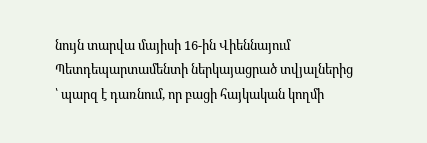նույն տարվա մայիսի 16-ին Վիեննայում Պետդեպարտամենտի ներկայացրած տվյալներից ՝ պարզ է դառնում, որ բացի հայկական կողմի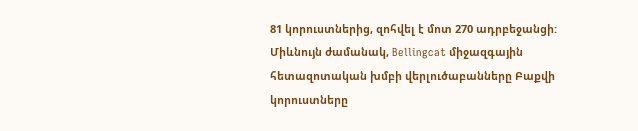81 կորուստներից, զոհվել է մոտ 270 ադրբեջանցի: Միևնույն ժամանակ, Bellingcat միջազգային հետազոտական խմբի վերլուծաբանները Բաքվի կորուստները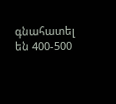գնահատել են 400-500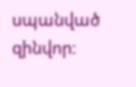սպանված զինվոր։